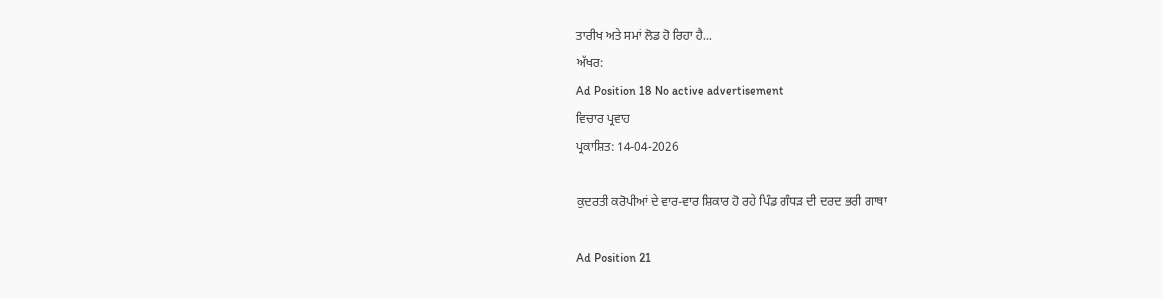ਤਾਰੀਖ ਅਤੇ ਸਮਾਂ ਲੋਡ ਹੋ ਰਿਹਾ ਹੈ...
ਅੱਖਰ:
Ad Position 18 No active advertisement
ਵਿਚਾਰ ਪ੍ਰਵਾਹ
ਪ੍ਰਕਾਸ਼ਿਤ: 14-04-2026

ਕੁਦਰਤੀ ਕਰੋਪੀਆਂ ਦੇ ਵਾਰ-ਵਾਰ ਸ਼ਿਕਾਰ ਹੋ ਰਹੇ ਪਿੰਡ ਗੰਧੜ ਦੀ ਦਰਦ ਭਰੀ ਗਾਥਾ

Ad Position 21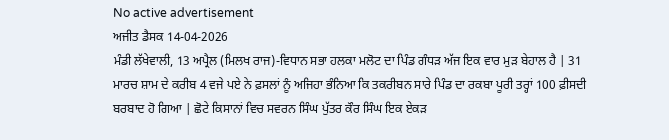No active advertisement
ਅਜੀਤ ਡੈਸਕ 14-04-2026
ਮੰਡੀ ਲੱਖੇਵਾਲੀ, 13 ਅਪ੍ਰੈਲ (ਮਿਲਖ ਰਾਜ)-ਵਿਧਾਨ ਸਭਾ ਹਲਕਾ ਮਲੋਟ ਦਾ ਪਿੰਡ ਗੰਧੜ ਅੱਜ ਇਕ ਵਾਰ ਮੁੜ ਬੇਹਾਲ ਹੈ | 31 ਮਾਰਚ ਸ਼ਾਮ ਦੇ ਕਰੀਬ 4 ਵਜੇ ਪਏ ਨੇ ਫ਼ਸਲਾਂ ਨੂੰ ਅਜਿਹਾ ਭੰਨਿਆ ਕਿ ਤਕਰੀਬਨ ਸਾਰੇ ਪਿੰਡ ਦਾ ਰਕਬਾ ਪੂਰੀ ਤਰ੍ਹਾਂ 100 ਫ਼ੀਸਦੀ ਬਰਬਾਦ ਹੋ ਗਿਆ | ਛੋਟੇ ਕਿਸਾਨਾਂ ਵਿਚ ਸਵਰਨ ਸਿੰਘ ਪੁੱਤਰ ਕੌਰ ਸਿੰਘ ਇਕ ਏਕੜ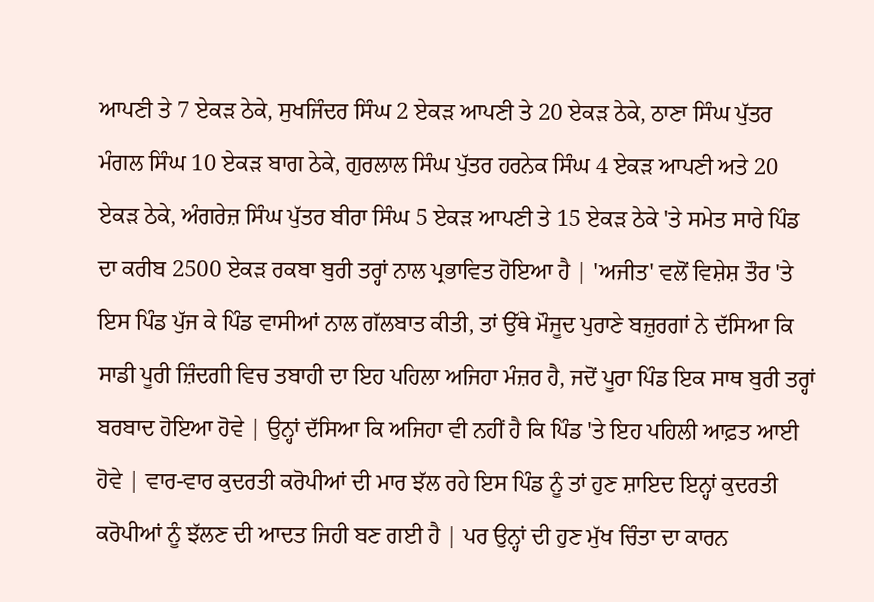ਆਪਣੀ ਤੇ 7 ਏਕੜ ਠੇਕੇ, ਸੁਖਜਿੰਦਰ ਸਿੰਘ 2 ਏਕੜ ਆਪਣੀ ਤੇ 20 ਏਕੜ ਠੇਕੇ, ਠਾਣਾ ਸਿੰਘ ਪੁੱਤਰ ਮੰਗਲ ਸਿੰਘ 10 ਏਕੜ ਬਾਗ ਠੇਕੇ, ਗੁਰਲਾਲ ਸਿੰਘ ਪੁੱਤਰ ਹਰਨੇਕ ਸਿੰਘ 4 ਏਕੜ ਆਪਣੀ ਅਤੇ 20 ਏਕੜ ਠੇਕੇ, ਅੰਗਰੇਜ਼ ਸਿੰਘ ਪੁੱਤਰ ਬੀਰਾ ਸਿੰਘ 5 ਏਕੜ ਆਪਣੀ ਤੇ 15 ਏਕੜ ਠੇਕੇ 'ਤੇ ਸਮੇਤ ਸਾਰੇ ਪਿੰਡ ਦਾ ਕਰੀਬ 2500 ਏਕੜ ਰਕਬਾ ਬੁਰੀ ਤਰ੍ਹਾਂ ਨਾਲ ਪ੍ਰਭਾਵਿਤ ਹੋਇਆ ਹੈ | 'ਅਜੀਤ' ਵਲੋਂ ਵਿਸ਼ੇਸ਼ ਤੌਰ 'ਤੇ ਇਸ ਪਿੰਡ ਪੁੱਜ ਕੇ ਪਿੰਡ ਵਾਸੀਆਂ ਨਾਲ ਗੱਲਬਾਤ ਕੀਤੀ, ਤਾਂ ਉੱਥੇ ਮੌਜੂਦ ਪੁਰਾਣੇ ਬਜ਼ੁਰਗਾਂ ਨੇ ਦੱਸਿਆ ਕਿ ਸਾਡੀ ਪੂਰੀ ਜ਼ਿੰਦਗੀ ਵਿਚ ਤਬਾਹੀ ਦਾ ਇਹ ਪਹਿਲਾ ਅਜਿਹਾ ਮੰਜ਼ਰ ਹੈ, ਜਦੋਂ ਪੂਰਾ ਪਿੰਡ ਇਕ ਸਾਥ ਬੁਰੀ ਤਰ੍ਹਾਂ ਬਰਬਾਦ ਹੋਇਆ ਹੋਵੇ | ਉਨ੍ਹਾਂ ਦੱਸਿਆ ਕਿ ਅਜਿਹਾ ਵੀ ਨਹੀਂ ਹੈ ਕਿ ਪਿੰਡ 'ਤੇ ਇਹ ਪਹਿਲੀ ਆਫ਼ਤ ਆਈ ਹੋਵੇ | ਵਾਰ-ਵਾਰ ਕੁਦਰਤੀ ਕਰੋਪੀਆਂ ਦੀ ਮਾਰ ਝੱਲ ਰਹੇ ਇਸ ਪਿੰਡ ਨੂੰ ਤਾਂ ਹੁਣ ਸ਼ਾਇਦ ਇਨ੍ਹਾਂ ਕੁਦਰਤੀ ਕਰੋਪੀਆਂ ਨੂੰ ਝੱਲਣ ਦੀ ਆਦਤ ਜਿਹੀ ਬਣ ਗਈ ਹੈ | ਪਰ ਉਨ੍ਹਾਂ ਦੀ ਹੁਣ ਮੁੱਖ ਚਿੰਤਾ ਦਾ ਕਾਰਨ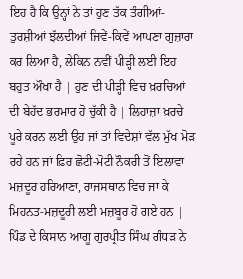ਇਹ ਹੈ ਕਿ ਉਨ੍ਹਾਂ ਨੇ ਤਾਂ ਹੁਣ ਤੱਕ ਤੰਗੀਆਂ-ਤੁਰਸ਼ੀਆਂ ਝੱਲਦੀਆਂ ਜਿਵੇਂ-ਕਿਵੇਂ ਆਪਣਾ ਗੁਜ਼ਾਰਾ ਕਰ ਲਿਆ ਹੈ, ਲੇਕਿਨ ਨਵੀਂ ਪੀੜ੍ਹੀ ਲਈ ਇਹ ਬਹੁਤ ਔਖਾ ਹੈ | ਹੁਣ ਦੀ ਪੀੜ੍ਹੀ ਵਿਚ ਖ਼ਰਚਿਆਂ ਦੀ ਬੇਹੱਦ ਭਰਮਾਰ ਹੋ ਚੁੱਕੀ ਹੈ | ਲਿਹਾਜ਼ਾ ਖ਼ਰਚੇ ਪੂਰੇ ਕਰਨ ਲਈ ਉਹ ਜਾਂ ਤਾਂ ਵਿਦੇਸ਼ਾਂ ਵੱਲ ਮੁੱਖ ਮੋੜ ਰਹੇ ਹਨ ਜਾਂ ਫ਼ਿਰ ਛੋਟੀ-ਮੋਟੀ ਨੌਕਰੀ ਤੋਂ ਇਲਾਵਾ ਮਜ਼ਦੂਰ ਹਰਿਆਣਾ, ਰਾਜਸਥਾਨ ਵਿਚ ਜਾ ਕੇ ਮਿਹਨਤ-ਮਜ਼ਦੂਰੀ ਲਈ ਮਜ਼ਬੂਰ ਹੋ ਗਏ ਹਨ | ਪਿੰਡ ਦੇ ਕਿਸਾਨ ਆਗੂ ਗੁਰਪ੍ਰੀਤ ਸਿੰਘ ਗੰਧੜ ਨੇ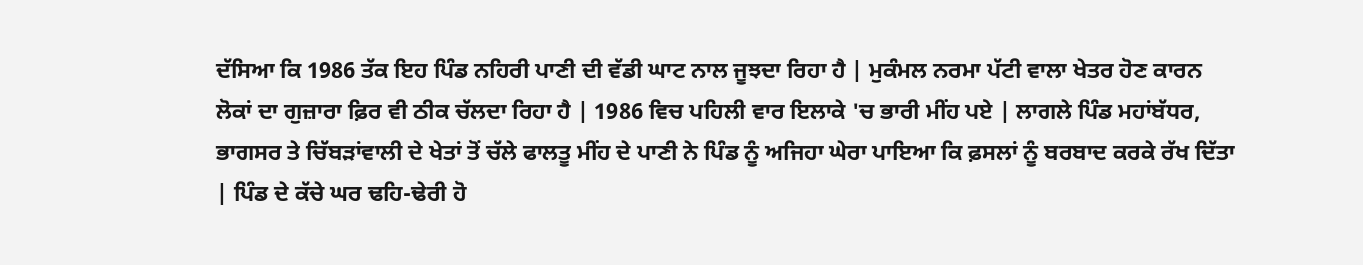ਦੱਸਿਆ ਕਿ 1986 ਤੱਕ ਇਹ ਪਿੰਡ ਨਹਿਰੀ ਪਾਣੀ ਦੀ ਵੱਡੀ ਘਾਟ ਨਾਲ ਜੂਝਦਾ ਰਿਹਾ ਹੈ | ਮੁਕੰਮਲ ਨਰਮਾ ਪੱਟੀ ਵਾਲਾ ਖੇਤਰ ਹੋਣ ਕਾਰਨ ਲੋਕਾਂ ਦਾ ਗੁਜ਼ਾਰਾ ਫ਼ਿਰ ਵੀ ਠੀਕ ਚੱਲਦਾ ਰਿਹਾ ਹੈ | 1986 ਵਿਚ ਪਹਿਲੀ ਵਾਰ ਇਲਾਕੇ 'ਚ ਭਾਰੀ ਮੀਂਹ ਪਏ | ਲਾਗਲੇ ਪਿੰਡ ਮਹਾਂਬੱਧਰ, ਭਾਗਸਰ ਤੇ ਚਿੱਬੜਾਂਵਾਲੀ ਦੇ ਖੇਤਾਂ ਤੋਂ ਚੱਲੇ ਫਾਲਤੂ ਮੀਂਹ ਦੇ ਪਾਣੀ ਨੇ ਪਿੰਡ ਨੂੰ ਅਜਿਹਾ ਘੇਰਾ ਪਾਇਆ ਕਿ ਫ਼ਸਲਾਂ ਨੂੰ ਬਰਬਾਦ ਕਰਕੇ ਰੱਖ ਦਿੱਤਾ | ਪਿੰਡ ਦੇ ਕੱਚੇ ਘਰ ਢਹਿ-ਢੇਰੀ ਹੋ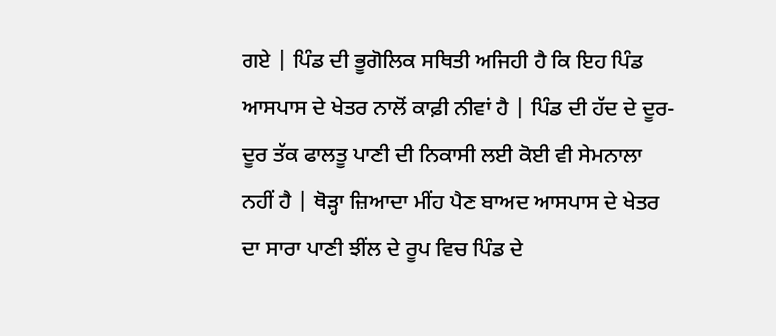ਗਏ | ਪਿੰਡ ਦੀ ਭੂਗੋਲਿਕ ਸਥਿਤੀ ਅਜਿਹੀ ਹੈ ਕਿ ਇਹ ਪਿੰਡ ਆਸਪਾਸ ਦੇ ਖੇਤਰ ਨਾਲੋਂ ਕਾਫ਼ੀ ਨੀਵਾਂ ਹੈ | ਪਿੰਡ ਦੀ ਹੱਦ ਦੇ ਦੂਰ-ਦੂਰ ਤੱਕ ਫਾਲਤੂ ਪਾਣੀ ਦੀ ਨਿਕਾਸੀ ਲਈ ਕੋਈ ਵੀ ਸੇਮਨਾਲਾ ਨਹੀਂ ਹੈ | ਥੋੜ੍ਹਾ ਜ਼ਿਆਦਾ ਮੀਂਹ ਪੈਣ ਬਾਅਦ ਆਸਪਾਸ ਦੇ ਖੇਤਰ ਦਾ ਸਾਰਾ ਪਾਣੀ ਝੀਂਲ ਦੇ ਰੂਪ ਵਿਚ ਪਿੰਡ ਦੇ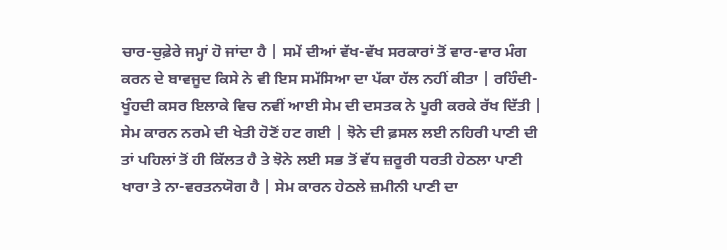ਚਾਰ-ਚੁਫ਼ੇਰੇ ਜਮ੍ਹਾਂ ਹੋ ਜਾਂਦਾ ਹੈ | ਸਮੇਂ ਦੀਆਂ ਵੱਖ-ਵੱਖ ਸਰਕਾਰਾਂ ਤੋਂ ਵਾਰ-ਵਾਰ ਮੰਗ ਕਰਨ ਦੇ ਬਾਵਜੂਦ ਕਿਸੇ ਨੇ ਵੀ ਇਸ ਸਮੱਸਿਆ ਦਾ ਪੱਕਾ ਹੱਲ ਨਹੀਂ ਕੀਤਾ | ਰਹਿੰਦੀ-ਖੂੰਹਦੀ ਕਸਰ ਇਲਾਕੇ ਵਿਚ ਨਵੀਂ ਆਈ ਸੇਮ ਦੀ ਦਸਤਕ ਨੇ ਪੂਰੀ ਕਰਕੇ ਰੱਖ ਦਿੱਤੀ |
ਸੇਮ ਕਾਰਨ ਨਰਮੇ ਦੀ ਖੇਤੀ ਹੋਣੋਂ ਹਟ ਗਈ | ਝੋਨੇ ਦੀ ਫ਼ਸਲ ਲਈ ਨਹਿਰੀ ਪਾਣੀ ਦੀ ਤਾਂ ਪਹਿਲਾਂ ਤੋਂ ਹੀ ਕਿੱਲਤ ਹੈ ਤੇ ਝੋਨੇ ਲਈ ਸਭ ਤੋਂ ਵੱਧ ਜ਼ਰੂਰੀ ਧਰਤੀ ਹੇਠਲਾ ਪਾਣੀ ਖਾਰਾ ਤੇ ਨਾ-ਵਰਤਨਯੋਗ ਹੈ | ਸੇਮ ਕਾਰਨ ਹੇਠਲੇ ਜ਼ਮੀਨੀ ਪਾਣੀ ਦਾ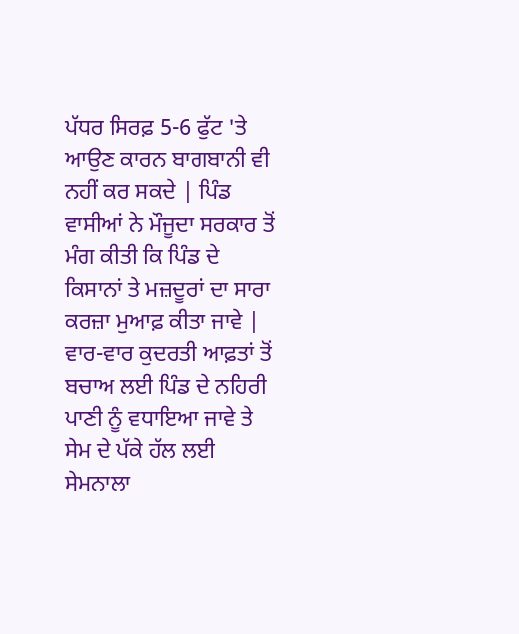ਪੱਧਰ ਸਿਰਫ਼ 5-6 ਫੁੱਟ 'ਤੇ ਆਉਣ ਕਾਰਨ ਬਾਗਬਾਨੀ ਵੀ ਨਹੀਂ ਕਰ ਸਕਦੇ | ਪਿੰਡ ਵਾਸੀਆਂ ਨੇ ਮੌਜੂਦਾ ਸਰਕਾਰ ਤੋਂ ਮੰਗ ਕੀਤੀ ਕਿ ਪਿੰਡ ਦੇ ਕਿਸਾਨਾਂ ਤੇ ਮਜ਼ਦੂਰਾਂ ਦਾ ਸਾਰਾ ਕਰਜ਼ਾ ਮੁਆਫ਼ ਕੀਤਾ ਜਾਵੇ | ਵਾਰ-ਵਾਰ ਕੁਦਰਤੀ ਆਫ਼ਤਾਂ ਤੋਂ ਬਚਾਅ ਲਈ ਪਿੰਡ ਦੇ ਨਹਿਰੀ ਪਾਣੀ ਨੂੰ ਵਧਾਇਆ ਜਾਵੇ ਤੇ ਸੇਮ ਦੇ ਪੱਕੇ ਹੱਲ ਲਈ ਸੇਮਨਾਲਾ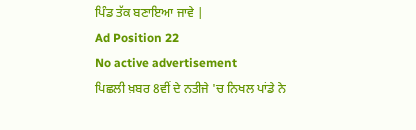ਪਿੰਡ ਤੱਕ ਬਣਾਇਆ ਜਾਵੇ |
Ad Position 22
No active advertisement
ਪਿਛਲੀ ਖ਼ਬਰ 8ਵੀਂ ਦੇ ਨਤੀਜੇ 'ਚ ਨਿਖਲ ਪਾਂਡੇ ਨੇ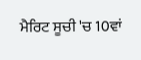ਮੈਰਿਟ ਸੂਚੀ 'ਚ 10ਵਾਂ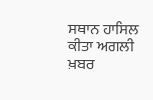ਸਥਾਨ ਹਾਸਿਲ ਕੀਤਾ ਅਗਲੀ ਖ਼ਬਰ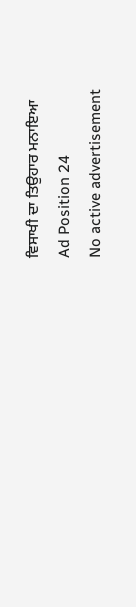ਵਿਸਾਖੀ ਦਾ ਤਿਉਹਾਰ ਮਨਾਇਆ
Ad Position 24
No active advertisement